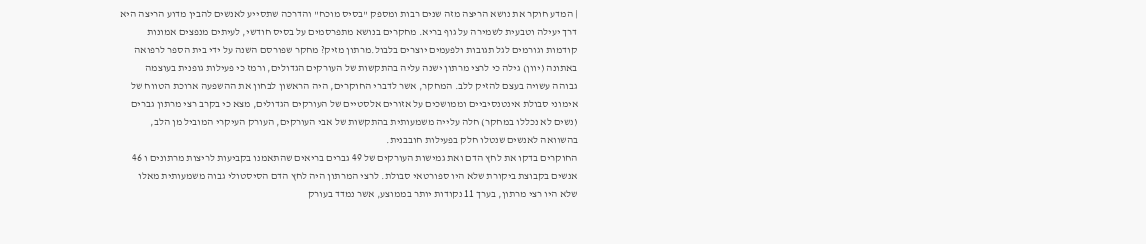| המדע חוקר את נושא הריצה מזה שנים רבות ומספק "בסיס מוכח" והדרכה שתסייע לאנשים להבין מדוע הריצה היא דרך יעילה וטבעית לשמירה על גוף בריא. מחקרים בנושא מתפרסמים על בסיס חודשי, לעיתים מנפצים אמונות קודמות וגורמים לגל תגובות ולפעמים יוצרים בלבול.מרתון מזיק? מחקר שפורסם השנה על ידי בית הספר לרפואה באתונה (יוון) גילה כי לרצי מרתון ישנה עליה בהתקשות של העורקים הגדולים, ורמז כי פעילות גופנית בעוצמה גבוהה עשויה בעצם להזיק ללב. המחקר, אשר לדברי החוקרים, היה הראשון לבחון את ההשפעה ארוכת הטווח של אימוני סבולת אינטנסיביים וממושכים על אזורים אלסטיים של העורקים הגדולים, מצא כי בקרב רצי מרתון גברים (נשים לא נכללו במחקר) חלה עלייה משמעותית בהתקשות של אבי העורקים, העורק העיקרי המוביל מן הלב, בהשוואה לאנשים שנטלו חלק בפעילות חובבנית.
החוקרים בדקו את לחץ הדם ואת גמישות העורקים של 49 גברים בריאים שהתאמנו בקביעות לריצות מרתונים ו 46 אנשים בקבוצת ביקורת שלא היו ספורטאי סבולת. לרצי המרתון היה לחץ הדם הסיסטולי גבוה משמעותית מאלו שלא היו רצי מרתון, בערך 11 נקודות יותר בממוצע, אשר נמדד בעורק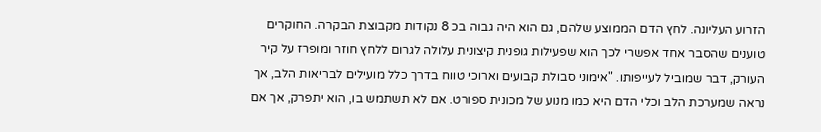הזרוע העליונה. לחץ הדם הממוצע שלהם, גם הוא היה גבוה בכ 8 נקודות מקבוצת הבקרה. החוקרים טוענים שהסבר אחד אפשרי לכך הוא שפעילות גופנית קיצונית עלולה לגרום ללחץ חוזר ומופרז על קיר העורק, דבר שמוביל לעייפותו. "אימוני סבולת קבועים וארוכי טווח בדרך כלל מועילים לבריאות הלב, אך נראה שמערכת הלב וכלי הדם היא כמו מנוע של מכונית ספורט. אם לא תשתמש בו, הוא יתפרק, אך אם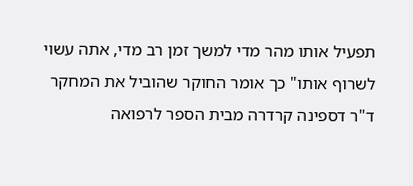תפעיל אותו מהר מדי למשך זמן רב מדי, אתה עשוי לשרוף אותו" כך אומר החוקר שהוביל את המחקר ד"ר דספינה קרדרה מבית הספר לרפואה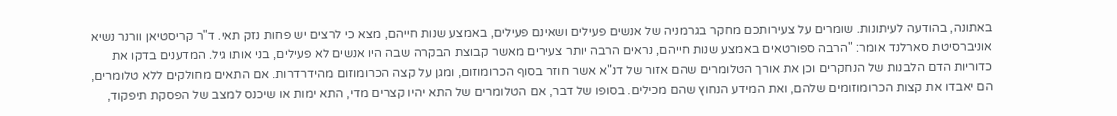באתונה, בהודעה לעיתונות. שומרים על צעירותכם מחקר בגרמניה של אנשים פעילים ושאינם פעילים, באמצע שנות חייהם, מצא כי לרצים יש פחות נזק תאי. ד"ר קריסטיאן וורנר נשיא אוניברסיטת סארלנד אומר: "הרבה ספורטאים באמצע שנות חייהם, נראים הרבה יותר צעירים מאשר קבוצת הבקרה שבה היו אנשים לא פעילים, בני אותו גיל. המדענים בדקו את כדוריות הדם הלבנות של הנחקרים וכן את אורך הטלומרים שהם אזור של דנ"א אשר חוזר בסוף הכרומוזום, ומגן על קצה הכרומוזום מהידרדרות. אם התאים מחולקים ללא טלומרים, הם יאבדו את קצות הכרומוזומים שלהם, ואת המידע הנחוץ שהם מכילים. בסופו של דבר, אם הטלומרים של התא יהיו קצרים מדי, התא ימות או שיכנס למצב של הפסקת תיפקוד,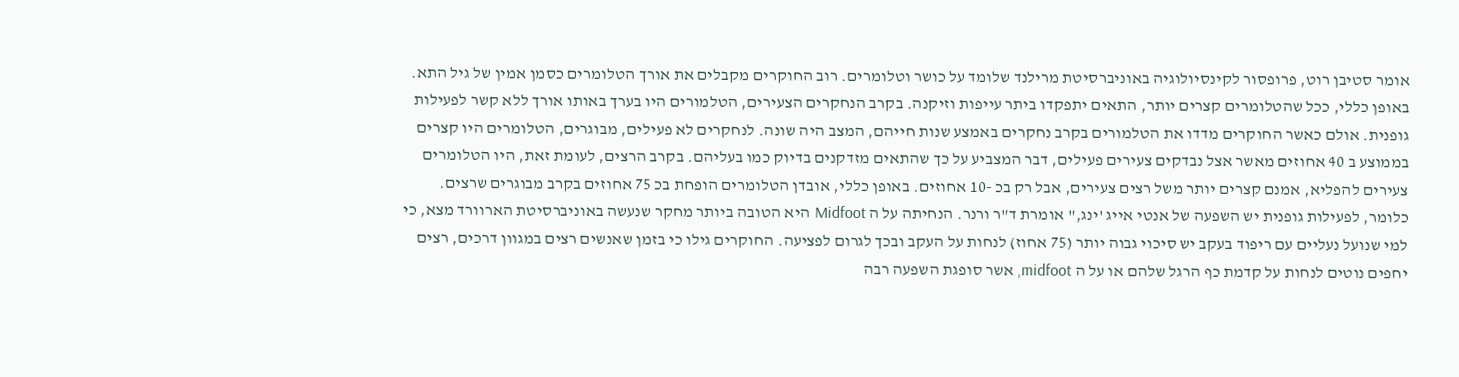אומר סטיבן רוט, פרופסור לקינסיולוגיה באוניברסיטת מרילנד שלומד על כושר וטלומרים. רוב החוקרים מקבלים את אורך הטלומרים כסמן אמין של גיל התא. באופן כללי, ככל שהטלומרים קצרים יותר, התאים יתפקדו ביתר עייפות וזיקנה. בקרב הנחקרים הצעירים, הטלמורים היו בערך באותו אורך ללא קשר לפעילות גופנית. אולם כאשר החוקרים מדדו את הטלמורים בקרב נחקרים באמצע שנות חייהם, המצב היה שונה. לנחקרים לא פעילים, מבוגרים, הטלומרים היו קצרים בממוצע ב 40 אחוזים מאשר אצל נבדקים צעירים פעילים, דבר המצביע על כך שהתאים מזדקנים בדיוק כמו בעליהם. בקרב הרצים, לעומת זאת, היו הטלומרים צעירים להפליא, אמנם קצרים יותר משל רצים צעירים, אבל רק בכ -10 אחוזים. באופן כללי, אובדן הטלומרים הופחת בכ 75 אחוזים בקרב מבוגרים שרצים. כלומר, לפעילות גופנית יש השפעה של אנטי אייג 'ינג," אומרת ד"ר ורנר. הנחיתה על ה Midfoot היא הטובה ביותר מחקר שנעשה באוניברסיטת הארוורד מצא, כי למי שנועל נעליים עם ריפוד בעקב יש סיכוי גבוה יותר (75 אחוז) לנחות על העקב ובכך לגרום לפציעה. החוקרים גילו כי בזמן שאנשים רצים במגוון דרכים, רצים יחפים נוטים לנחות על קדמת כף הרגל שלהם או על ה midfoot, אשר סופגת השפעה רבה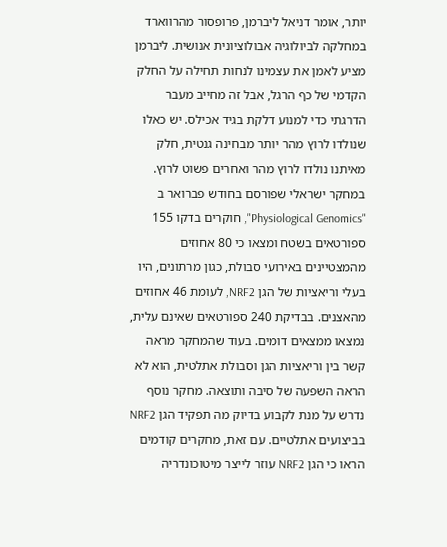יותר, אומר דניאל ליברמן, פרופסור מהרווארד במחלקה לביולוגיה אבולוציונית אנושית. ליברמן מציע לאמן את עצמינו לנחות תחילה על החלק הקדמי של כף הרגל, אבל זה מחייב מעבר הדרגתי כדי למנוע דלקת בגיד אכילס. יש כאלו שנולדו לרוץ מהר יותר מבחינה גנטית, חלק מאיתנו נולדו לרוץ מהר ואחרים פשוט לרוץ. במחקר ישראלי שפורסם בחודש פברואר ב "Physiological Genomics", חוקרים בדקו 155 ספורטאים בשטח ומצאו כי 80 אחוזים מהמצטיינים באירועי סבולת, כגון מרתונים, היו בעלי וריאציות של הגן NRF2, לעומת 46 אחוזים מהאצנים. בבדיקת 240 ספורטאים שאינם עלית, נמצאו ממצאים דומים. בעוד שהמחקר מראה קשר בין וריאציות הגן וסבולת אתלטית, הוא לא הראה השפעה של סיבה ותוצאה. מחקר נוסף נדרש על מנת לקבוע בדיוק מה תפקיד הגן NRF2 בביצועים אתלטיים. עם זאת, מחקרים קודמים הראו כי הגן NRF2 עוזר לייצר מיטוכונדריה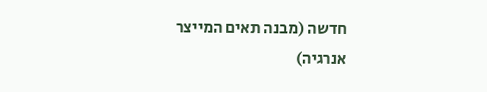חדשה (מבנה תאים המייצר אנרגיה)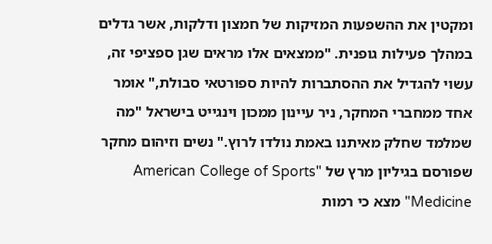ומקטין את ההשפעות המזיקות של חמצון ודלקות, אשר גדלים במהלך פעילות גופנית. "ממצאים אלו מראים שגן ספציפי זה, עשוי להגדיל את ההסתברות להיות ספורטאי סבולת," אומר אחד ממחברי המחקר, ניר עיינון ממכון וינגייט בישראל "מה שמלמד שחלק מאיתנו באמת נולדו לרוץ." נשים וזיהום מחקר שפורסם בגיליון מרץ של "American College of Sports Medicine" מצא כי רמות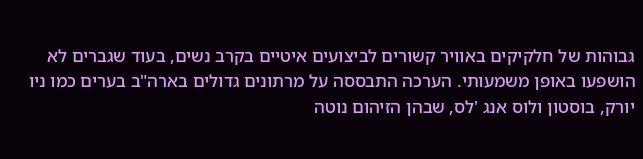גבוהות של חלקיקים באוויר קשורים לביצועים איטיים בקרב נשים, בעוד שגברים לא הושפעו באופן משמעותי. הערכה התבססה על מרתונים גדולים בארה"ב בערים כמו ניו יורק, בוסטון ולוס אנג 'לס, שבהן הזיהום נוטה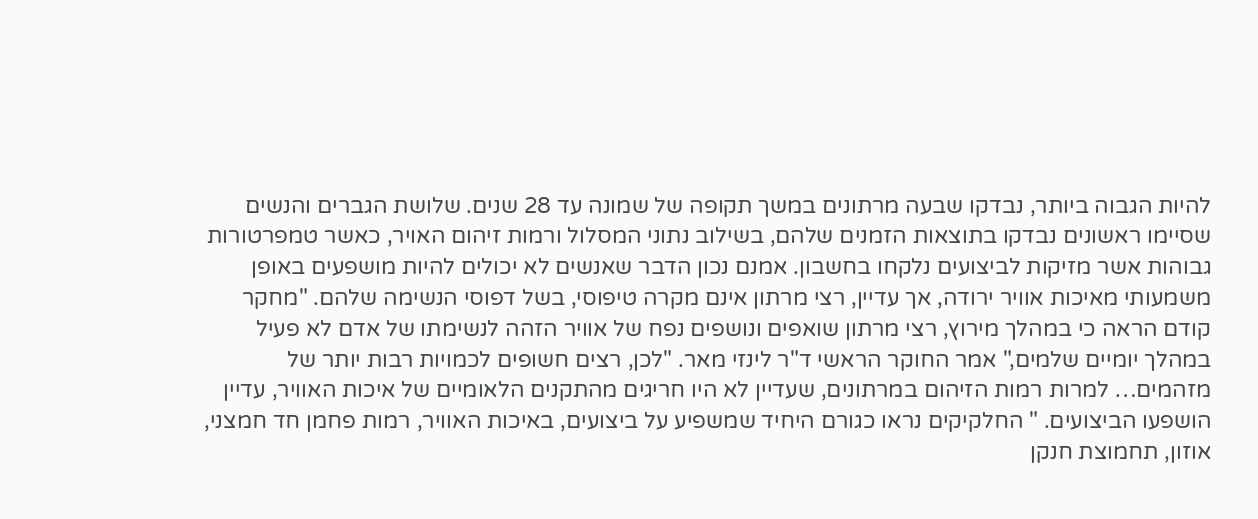להיות הגבוה ביותר, נבדקו שבעה מרתונים במשך תקופה של שמונה עד 28 שנים. שלושת הגברים והנשים שסיימו ראשונים נבדקו בתוצאות הזמנים שלהם, בשילוב נתוני המסלול ורמות זיהום האויר, כאשר טמפרטורות גבוהות אשר מזיקות לביצועים נלקחו בחשבון. אמנם נכון הדבר שאנשים לא יכולים להיות מושפעים באופן משמעותי מאיכות אוויר ירודה, אך עדיין, רצי מרתון אינם מקרה טיפוסי, בשל דפוסי הנשימה שלהם. "מחקר קודם הראה כי במהלך מירוץ, רצי מרתון שואפים ונושפים נפח של אוויר הזהה לנשימתו של אדם לא פעיל במהלך יומיים שלמים," אמר החוקר הראשי ד"ר לינזי מאר. "לכן, רצים חשופים לכמויות רבות יותר של מזהמים… למרות רמות הזיהום במרתונים, שעדיין לא היו חריגים מהתקנים הלאומיים של איכות האוויר, עדיין הושפעו הביצועים. " החלקיקים נראו כגורם היחיד שמשפיע על ביצועים, באיכות האוויר, רמות פחמן חד חמצני, אוזון, תחמוצת חנקן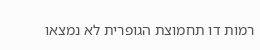רמות דו תחמוצת הגופרית לא נמצאו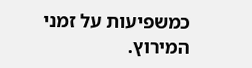כמשפיעות על זמני המירוץ.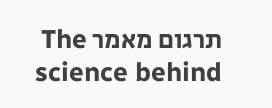תרגום מאמר The science behind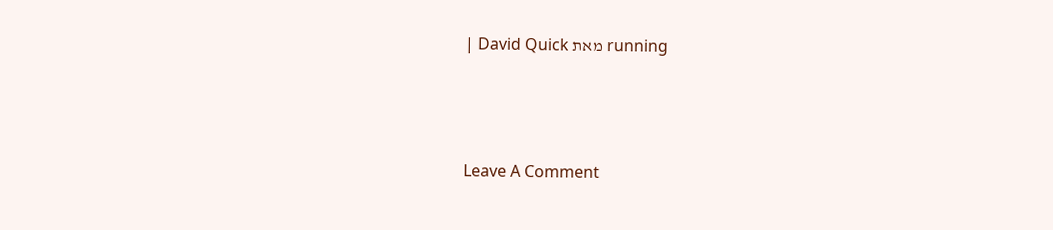running מאת David Quick |





Leave A Comment